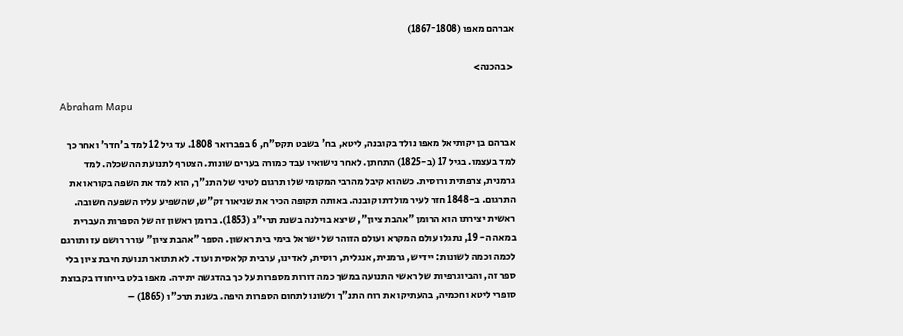אברהם מאפו (1808־1867)

 <בהכנה>

Abraham Mapu

אברהם בן יקותיאל מאפו נולד בקובנה, ליטא, בח' בשבט תקס"ח, 6 בפברואר 1808. עד גיל 12 למד ב'חדר' ואחר כך למד בעצמו. בגיל 17 (ב-1825) התחתן. לאחר נישואיו עבד כמורה בערים שונות. הצטרף לתנועת ההשכלה. למד גרמנית, צרפתית ורוסית. כשהוא קיבל מהרבי המקומי שלו תרגום לטיני של התנ"ך, הוא למד את השפה בקוראו את התרגום. ב-1848 חזר לעיר מולדתו קובנה. באותה תקופה הכיר את שניאור זק"ש, שהשפיע עליו השפעה חשובה. ראשית יצירתו הוא הרומן "אהבת ציון", שיצא בוילנה בשנת תרי"ג (1853). ברומן ראשון זה של הספרות העברית במאה ה- 19, נתגלו עולם המקרא ועולם הזוהר של ישראל בימי בית ראשון. הספר "אהבת ציון" עורר רושם עז ותורגם לכמה וכמה לשונות: יידיש, גרמנית, אנגלית, רוסית, לאדינו, ערבית קלאסית ועוד. לא תתואר תנועת חיבת ציון בלי ספר זה, והביוגרפיות של ראשי התנועה במשך כמה דורות מספרות על כך בהדגשה יתירה. מאפו בלט בייחודו בקבוצת סופרי ליטא וחכמיה, בהעתיקו את רוח התנ"ך ולשונו לתחום הספרות היפה. בשנת תרכ"ו (1865) –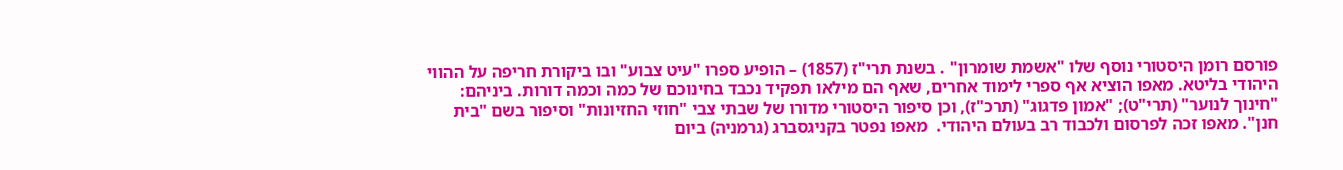פורסם רומן היסטורי נוסף שלו "אשמת שומרון" . בשנת תרי"ז (1857) – הופיע ספרו "עיט צבוע" ובו ביקורת חריפה על ההווי היהודי בליטא. מאפו הוציא אף ספרי לימוד אחרים, שאף הם מילאו תפקיד נכבד בחינוכם של כמה וכמה דורות. ביניהם: "חינוך לנוער" (תרי"ט); "אמון פדגוג" (תרכ"ז), וכן סיפור היסטורי מדורו של שבתי צבי "חוזי החזיונות" וסיפור בשם "בית חנן". מאפו זכה לפרסום ולכבוד רב בעולם היהודי.  מאפו נפטר בקניגסברג (גרמניה) ביום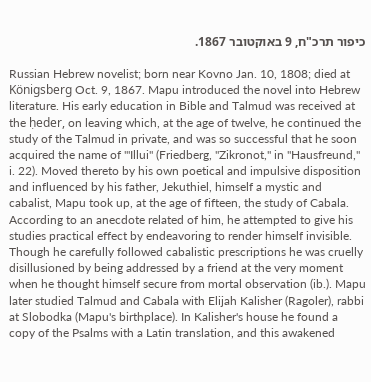כיפור תרכ"ח, 9 באוקטובר 1867.

Russian Hebrew novelist; born near Kovno Jan. 10, 1808; died at Königsberg Oct. 9, 1867. Mapu introduced the novel into Hebrew literature. His early education in Bible and Talmud was received at the ḥeder, on leaving which, at the age of twelve, he continued the study of the Talmud in private, and was so successful that he soon acquired the name of "'Illui" (Friedberg, "Zikronot," in "Hausfreund," i. 22). Moved thereto by his own poetical and impulsive disposition and influenced by his father, Jekuthiel, himself a mystic and cabalist, Mapu took up, at the age of fifteen, the study of Cabala. According to an anecdote related of him, he attempted to give his studies practical effect by endeavoring to render himself invisible. Though he carefully followed cabalistic prescriptions he was cruelly disillusioned by being addressed by a friend at the very moment when he thought himself secure from mortal observation (ib.). Mapu later studied Talmud and Cabala with Elijah Kalisher (Ragoler), rabbi at Slobodka (Mapu's birthplace). In Kalisher's house he found a copy of the Psalms with a Latin translation, and this awakened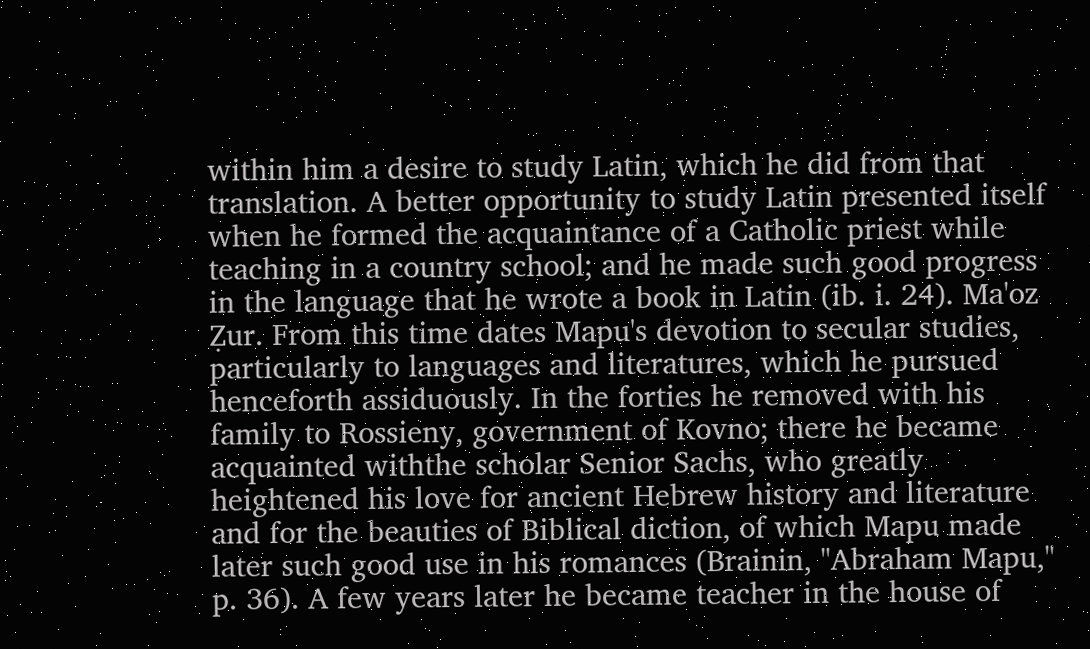within him a desire to study Latin, which he did from that translation. A better opportunity to study Latin presented itself when he formed the acquaintance of a Catholic priest while teaching in a country school; and he made such good progress in the language that he wrote a book in Latin (ib. i. 24). Ma'oz Ẓur. From this time dates Mapu's devotion to secular studies, particularly to languages and literatures, which he pursued henceforth assiduously. In the forties he removed with his family to Rossieny, government of Kovno; there he became acquainted withthe scholar Senior Sachs, who greatly heightened his love for ancient Hebrew history and literature and for the beauties of Biblical diction, of which Mapu made later such good use in his romances (Brainin, "Abraham Mapu," p. 36). A few years later he became teacher in the house of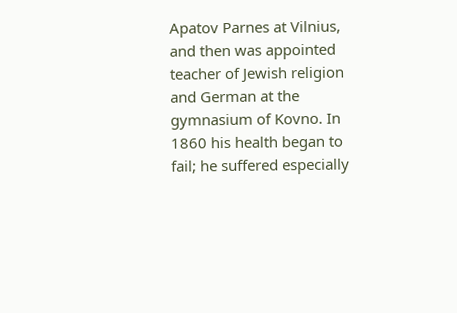Apatov Parnes at Vilnius, and then was appointed teacher of Jewish religion and German at the gymnasium of Kovno. In 1860 his health began to fail; he suffered especially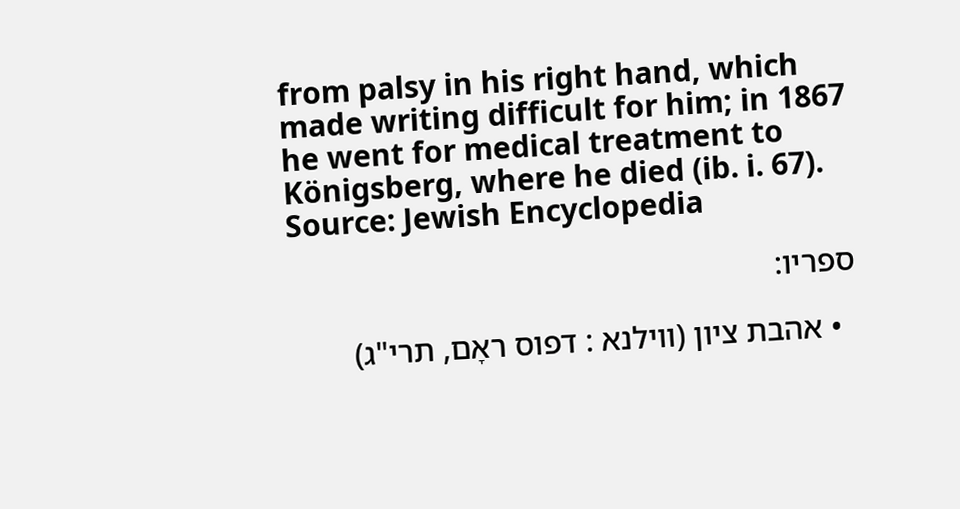from palsy in his right hand, which made writing difficult for him; in 1867 he went for medical treatment to Königsberg, where he died (ib. i. 67).
Source: Jewish Encyclopedia

ספריו:

  • אהבת ציון (ווילנא : דפוס ראָם, תרי"ג)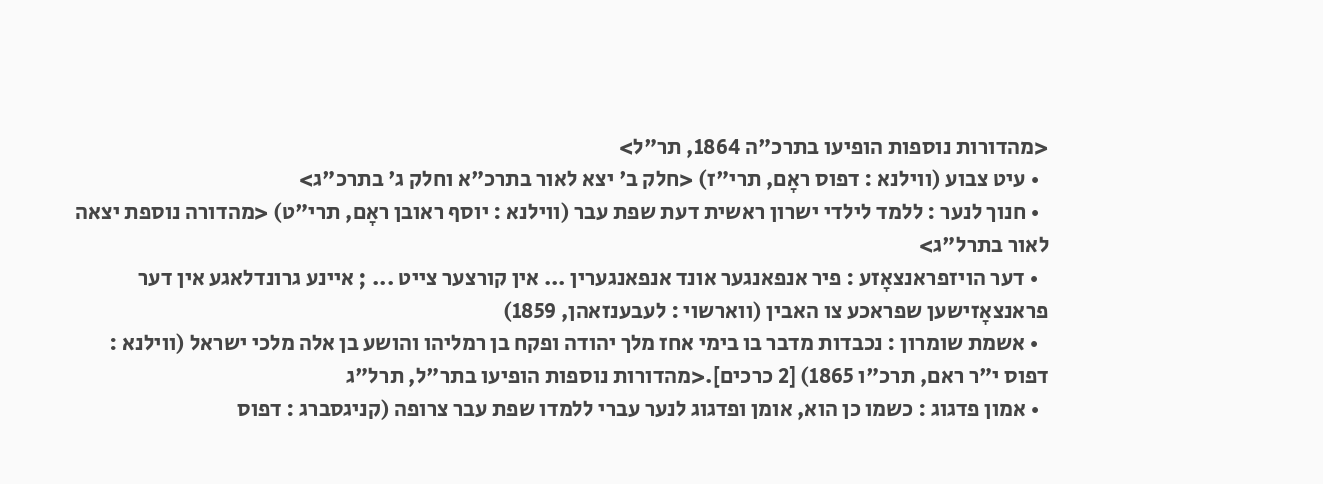<מהדורות נוספות הופיעו בתרכ"ה 1864, תר"ל>
  • עיט צבוע (ווילנא : דפוס ראָם, תרי"ז) <חלק ב' יצא לאור בתרכ"א וחלק ג' בתרכ"ג>
  • חנוך לנער : ללמד לילדי ישרון ראשית דעת שפת עבר (ווילנא : יוסף ראובן ראָם, תרי"ט) <מהדורה נוספת יצאה לאור בתרל"ג>
  • דער הויזפראנצאָזע : פיר אנפאנגער אונד אנפאנגערין ... אין קורצער צייט ... ; איינע גרונדלאגע אין דער פראנצאָזישען שפראכע צו האבין (ווארשוי : לעבענזאהן, 1859)
  • אשמת שומרון : נכבדות מדבר בו בימי אחז מלך יהודה ופקח בן רמליהו והושע בן אלה מלכי ישראל (ווילנא : דפוס י"ר ראם, תרכ"ו 1865) [2 כרכים].<מהדורות נוספות הופיעו בתר"ל, תרל"ג
  • אמון פדגוג : כשמו כן הוא, אומן ופדגוג לנער עברי ללמדו שפת עבר צרופה (קניגסברג : דפוס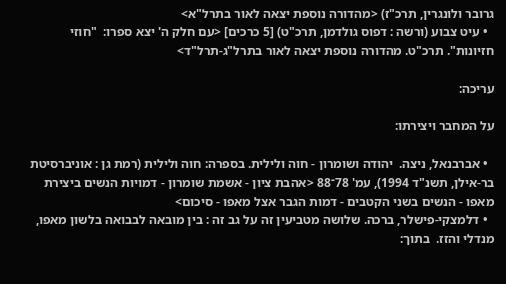גרובר ולונגרין, תרכ"ז) <מהדורה נוספת יצאה לאור בתרל"א>
  • עיט צבוע (ורשה : דפוס גולדמן, תרכ"ט) [5 כרכים] <עם חלק ה' יצא ספרו:  "חוזי חזיונות". תרכ"ט. מהדורה נוספת יצאה לאור בתרל"ג-תרל"ד>

עריכה:

על המחבר ויצירתו:

  • אברבנאל, ניצה.  יהודה ושומרון - חוה ולילית. בספרה: חוה ולילית (רמת גן : אוניברסיטת בר-אילן, תשנ"ד 1994), עמ' 78־88 <אהבת ציון - אשמת שומרון - דמויות הנשים ביצירת מאפו - הנשים בשני הקטבים - דמות הגבר אצל מאפו - סיכום>
  • דלמצקי-פישלר, ברכה. שלושה מטביעין זה על גב זה : בין מובאה לבבואה בלשון מאפו, מנדלי והזז.  בתוך: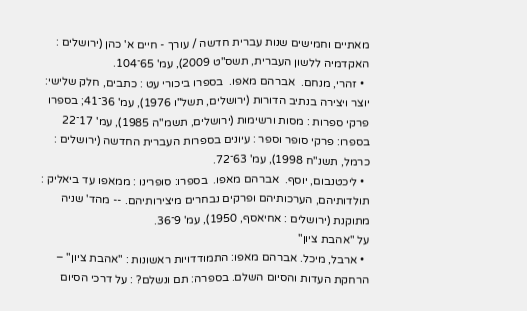מאתיים וחמישים שנות עברית חדשה / עורך - חיים א' כהן (ירושלים : האקדמיה ללשון העברית, תשס"ט 2009), עמ' 65־104.
  • זהרי, מנחם.  אברהם מאפו.  בספרו ביכורי עט : כתבים, חלק שלישי: יוצר ויצירה בנתיב הדורות (ירושלים, תשל"ו 1976), עמ' 36־41; בספרו פרקי ספרות : מסות ורשימות (ירושלים, תשמ"ה 1985), עמ' 17־22  בספרו: פרקי סופר וספר : עיונים בספרות העברית החדשה (ירושלים : כרמל, תשנ"ח 1998), עמ' 63־72.
  • ליכטנבום, יוסף.  אברהם מאפו.  בספרו: סופרינו : ממאפו עד ביאליק : תולדותיהם, הערכותיהם ופרקים נבחרים מיצירותיהם. -- מהד' שניה מתוקנת (ירושלים : אחיאסף, 1950), עמ' 9־36.
על "אהבת ציון"
  • ארבל, מיכל. אברהם מאפו: התמודדויות ראשונות : "אהבת ציון" – הרחקת העדות והסיום השלם. בספרה: תם ונשלם? : על דרכי הסיום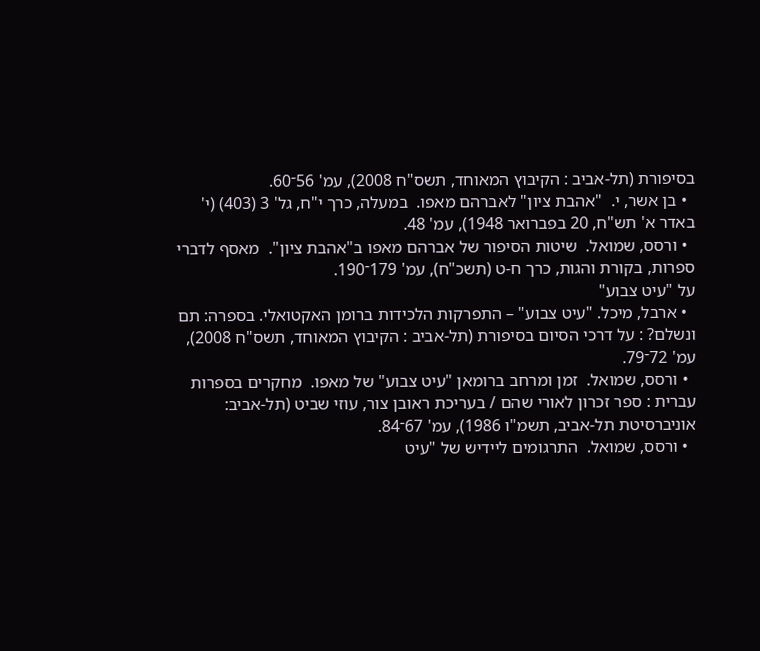בסיפורת (תל-אביב : הקיבוץ המאוחד, תשס"ח 2008), עמ' 56־60.
  • בן אשר, י.  "אהבת ציון" לאברהם מאפו.  במעלה, כרך י"ח, גל' 3 (403) (י' באדר א' תש"ח, 20 בפברואר 1948), עמ' 48.
  • ורסס, שמואל.  שיטות הסיפור של אברהם מאפו ב"אהבת ציון".  מאסף לדברי ספרות, בקורת והגות, כרך ח-ט (תשכ"ח), עמ' 179־190.
על "עיט צבוע"
  • ארבל, מיכל. "עיט צבוע" – התפרקות הלכידות ברומן האקטואלי. בספרה: תם ונשלם? : על דרכי הסיום בסיפורת (תל-אביב : הקיבוץ המאוחד, תשס"ח 2008), עמ' 72־79.
  • ורסס, שמואל.  זמן ומרחב ברומאן "עיט צבוע" של מאפו.  מחקרים בספרות עברית : ספר זכרון לאורי שהם / בעריכת ראובן צור, עוזי שביט (תל-אביב: אוניברסיטת תל-אביב, תשמ"ו 1986), עמ' 67־84.
  • ורסס, שמואל.  התרגומים ליידיש של "עיט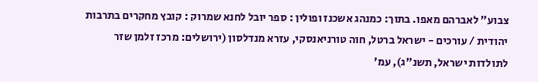צבוע" לאברהם מאפו. בתוך: כמנהג אשכנז ופולין : ספר יובל לחנא שמרוק : קובץ מחקרים בתרבות יהודית / עורכים - ישראל ברטל, חוה טורניאנסקי, עזרא מנדלסון (ירושלים: מרכז זלמן שזר לתולדות ישראל, תשנ"ג), עמ'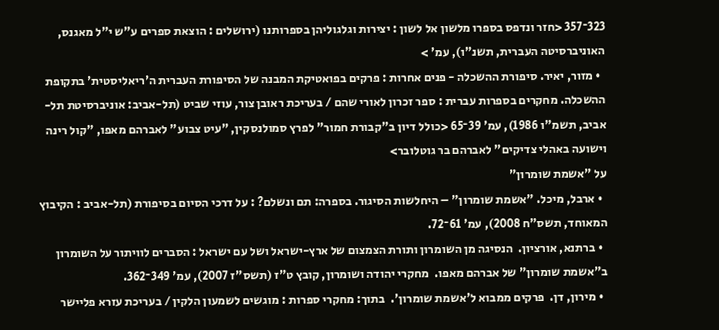323־357 <חזר ונדפס בספרו מלשון אל לשון : יצירות וגלגוליהן בספרותנו (ירושלים : הוצאת ספרים ע"ש י"ל מאגנס, האוניברסיטה העברית, תשנ"ו), עמ' >
  • מזור, יאיר. סיפורת ההשכלה - פנים אחרות : פרקים בפואטיקת המבנה של הסיפורת העברית ה'ריאליסטית' בתקופת ההשכלה. מחקרים בספרות עברית : ספר זכרון לאורי שהם / בעריכת ראובן צור, עוזי שביט (תל-אביב: אוניברסיטת תל-אביב, תשמ"ו 1986), עמ' 39־65 <כולל דיון ב"קבורת חמור" לפרץ סמולנסקין, "עיט צבוע" לאברהם מאפו, "קול רינה וישועה באהלי צדיקים" לאברהם בר גוטלובר>
על "אשמת שומרון"
  • ארבל, מיכל. "אשמת שומרון" – היחלשות הסיגור. בספרה: תם ונשלם? : על דרכי הסיום בסיפורת (תל-אביב : הקיבוץ המאוחד, תשס"ח 2008), עמ' 61־72.
  • ברתנא, אורציון.  הנסיגה מן השומרון ותורת הצמצום של ארץ-ישראל ושל עם ישראל : הסברים לוויתור על השומרון ב"אשמת שומרון" של אברהם מאפו.  מחקרי יהודה ושומרון, קובץ ט"ז (תשס"ז 2007), עמ' 349־362.
  • מירון, דן.  פרקים ממבוא ל'אשמת שומרון'.  בתוך: מחקרי ספרות : מוגשים לשמעון הלקין / בעריכת עזרא פליישר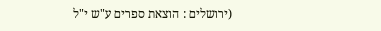(ירושלים : הוצאת ספרים ע"ש י"ל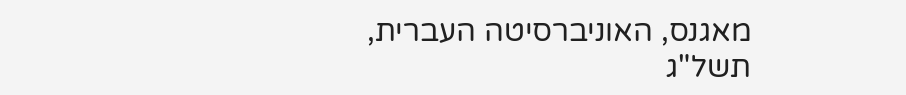מאגנס, האוניברסיטה העברית, תשל"ג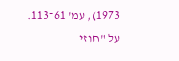1973), עמ' 61־113.
על "חוזי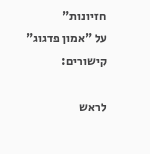חזיונות"
על "אמון פדגוג"
קישורים:

לראש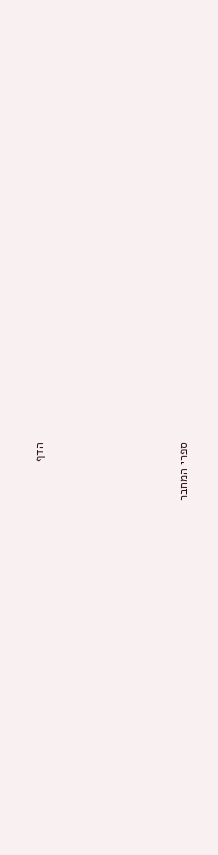הדף





ספרי המחבר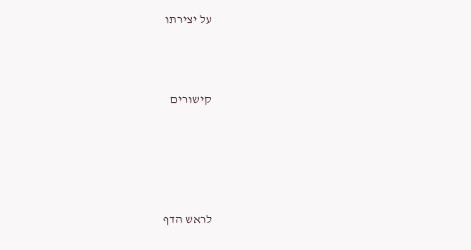על יצירתו



קישורים





לראש הדף